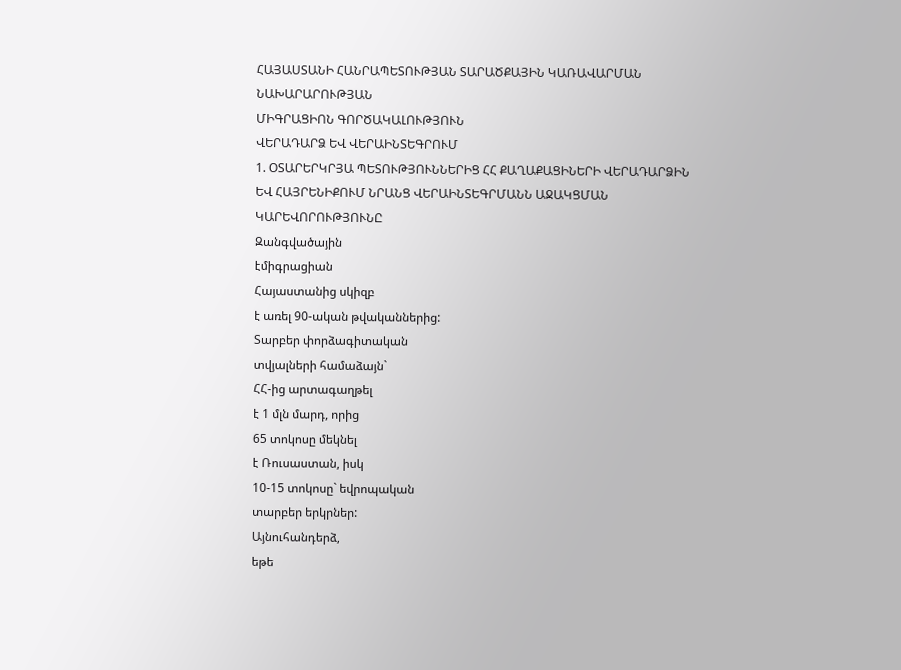ՀԱՅԱՍՏԱՆԻ ՀԱՆՐԱՊԵՏՈՒԹՅԱՆ ՏԱՐԱԾՔԱՅԻՆ ԿԱՌԱՎԱՐՄԱՆ ՆԱԽԱՐԱՐՈՒԹՅԱՆ
ՄԻԳՐԱՑԻՈՆ ԳՈՐԾԱԿԱԼՈՒԹՅՈՒՆ
ՎԵՐԱԴԱՐՁ ԵՎ ՎԵՐԱԻՆՏԵԳՐՈՒՄ
1. ՕՏԱՐԵՐԿՐՅԱ ՊԵՏՈՒԹՅՈՒՆՆԵՐԻՑ ՀՀ ՔԱՂԱՔԱՑԻՆԵՐԻ ՎԵՐԱԴԱՐՁԻՆ ԵՎ ՀԱՅՐԵՆԻՔՈՒՄ ՆՐԱՆՑ ՎԵՐԱԻՆՏԵԳՐՄԱՆՆ ԱՋԱԿՑՄԱՆ ԿԱՐԵՎՈՐՈՒԹՅՈՒՆԸ
Զանգվածային
էմիգրացիան
Հայաստանից սկիզբ
է առել 90-ական թվականներից:
Տարբեր փորձագիտական
տվյալների համաձայն`
ՀՀ-ից արտագաղթել
է 1 մլն մարդ, որից
65 տոկոսը մեկնել
է Ռուսաստան, իսկ
10-15 տոկոսը` եվրոպական
տարբեր երկրներ:
Այնուհանդերձ,
եթե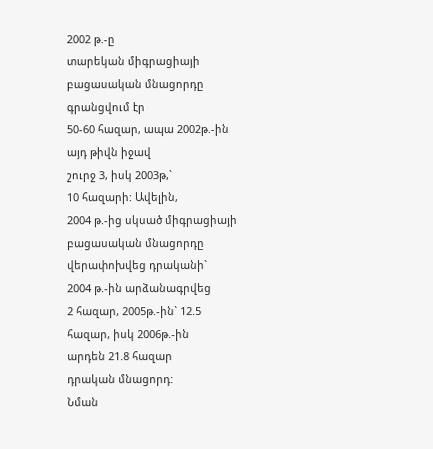2002 թ.-ը
տարեկան միգրացիայի
բացասական մնացորդը
գրանցվում էր
50-60 հազար, ապա 2002թ.-ին
այդ թիվն իջավ
շուրջ 3, իսկ 2003թ,`
10 հազարի: Ավելին,
2004 թ.-ից սկսած միգրացիայի
բացասական մնացորդը
վերափոխվեց դրականի`
2004 թ.-ին արձանագրվեց
2 հազար, 2005թ.-ին` 12.5
հազար, իսկ 2006թ.-ին
արդեն 21.8 հազար
դրական մնացորդ:
Նման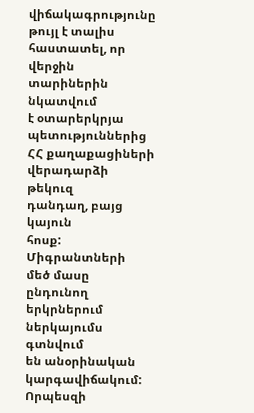վիճակագրությունը
թույլ է տալիս
հաստատել, որ վերջին
տարիներին նկատվում
է օտարերկրյա
պետություններից
ՀՀ քաղաքացիների
վերադարձի թեկուզ
դանդաղ, բայց կայուն
հոսք:
Միգրանտների
մեծ մասը ընդունող
երկրներում
ներկայումս գտնվում
են անօրինական
կարգավիճակում:
Որպեսզի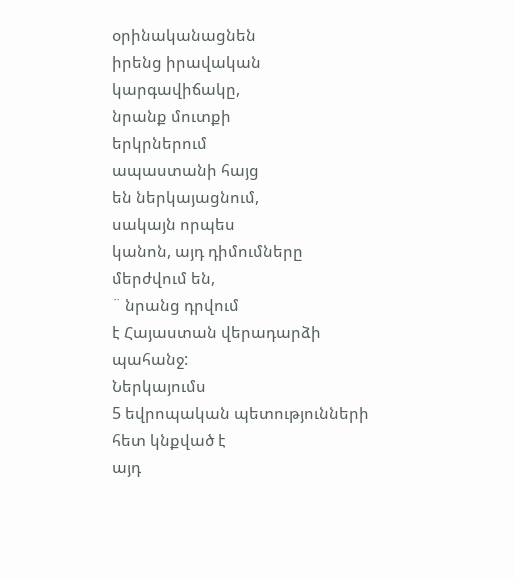օրինականացնեն
իրենց իրավական
կարգավիճակը,
նրանք մուտքի
երկրներում
ապաստանի հայց
են ներկայացնում,
սակայն որպես
կանոն, այդ դիմումները
մերժվում են,
¨ նրանց դրվում
է Հայաստան վերադարձի
պահանջ:
Ներկայումս
5 եվրոպական պետությունների
հետ կնքված է
այդ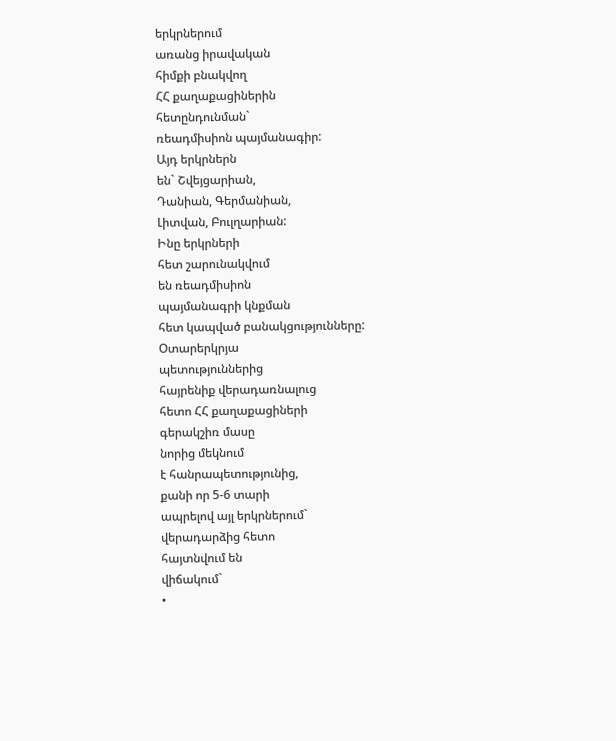երկրներում
առանց իրավական
հիմքի բնակվող
ՀՀ քաղաքացիներին
հետընդունման`
ռեադմիսիոն պայմանագիր:
Այդ երկրներն
են` Շվեյցարիան,
Դանիան, Գերմանիան,
Լիտվան, Բուլղարիան:
Ինը երկրների
հետ շարունակվում
են ռեադմիսիոն
պայմանագրի կնքման
հետ կապված բանակցությունները:
Օտարերկրյա
պետություններից
հայրենիք վերադառնալուց
հետո ՀՀ քաղաքացիների
գերակշիռ մասը
նորից մեկնում
է հանրապետությունից,
քանի որ 5-6 տարի
ապրելով այլ երկրներում`
վերադարձից հետո
հայտնվում են
վիճակում`
•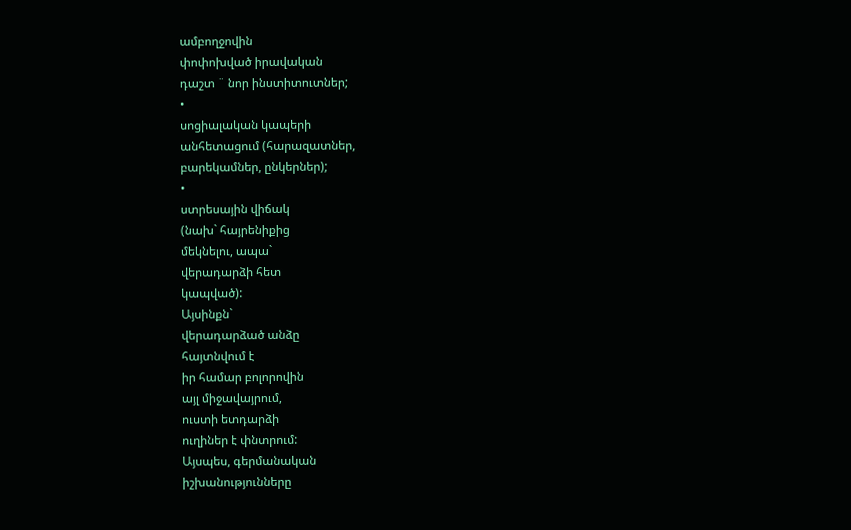ամբողջովին
փոփոխված իրավական
դաշտ ¨ նոր ինստիտուտներ;
•
սոցիալական կապերի
անհետացում (հարազատներ,
բարեկամներ, ընկերներ);
•
ստրեսային վիճակ
(նախ` հայրենիքից
մեկնելու, ապա`
վերադարձի հետ
կապված):
Այսինքն`
վերադարձած անձը
հայտնվում է
իր համար բոլորովին
այլ միջավայրում,
ուստի ետդարձի
ուղիներ է փնտրում:
Այսպես, գերմանական
իշխանությունները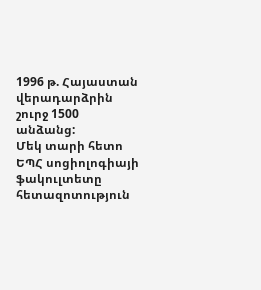1996 թ. Հայաստան վերադարձրին
շուրջ 1500 անձանց:
Մեկ տարի հետո
ԵՊՀ սոցիոլոգիայի
ֆակուլտետը հետազոտություն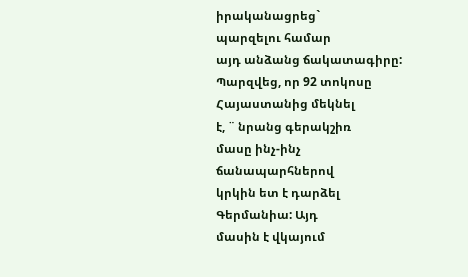իրականացրեց`
պարզելու համար
այդ անձանց ճակատագիրը:
Պարզվեց, որ 92 տոկոսը
Հայաստանից մեկնել
է, ¨ նրանց գերակշիռ
մասը ինչ-ինչ
ճանապարհներով
կրկին ետ է դարձել
Գերմանիա: Այդ
մասին է վկայում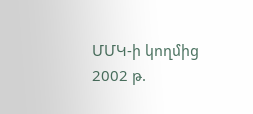ՄՄԿ-ի կողմից
2002 թ.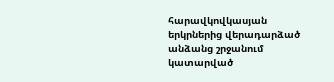հարավկովկասյան
երկրներից վերադարձած
անձանց շրջանում
կատարված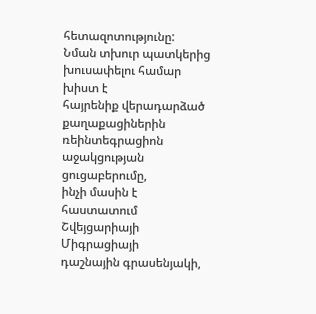հետազոտությունը:
Նման տխուր պատկերից
խուսափելու համար
խիստ է
հայրենիք վերադարձած
քաղաքացիներին
ռեինտեգրացիոն
աջակցության
ցուցաբերումը,
ինչի մասին է
հաստատում
Շվեյցարիայի
Միգրացիայի
դաշնային գրասենյակի,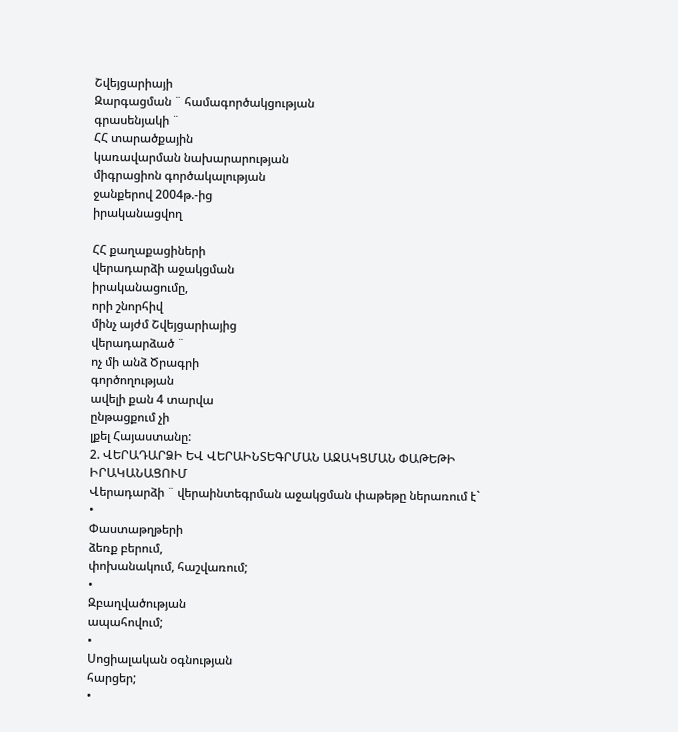Շվեյցարիայի
Զարգացման ¨ համագործակցության
գրասենյակի ¨
ՀՀ տարածքային
կառավարման նախարարության
միգրացիոն գործակալության
ջանքերով 2004թ.-ից
իրականացվող

ՀՀ քաղաքացիների
վերադարձի աջակցման
իրականացումը,
որի շնորհիվ
մինչ այժմ Շվեյցարիայից
վերադարձած ¨
ոչ մի անձ Ծրագրի
գործողության
ավելի քան 4 տարվա
ընթացքում չի
լքել Հայաստանը:
2. ՎԵՐԱԴԱՐՁԻ ԵՎ ՎԵՐԱԻՆՏԵԳՐՄԱՆ ԱՋԱԿՑՄԱՆ ՓԱԹԵԹԻ ԻՐԱԿԱՆԱՑՈՒՄ
Վերադարձի ¨ վերաինտեգրման աջակցման փաթեթը ներառում է`
•
Փաստաթղթերի
ձեռք բերում,
փոխանակում, հաշվառում;
•
Զբաղվածության
ապահովում;
•
Սոցիալական օգնության
հարցեր;
•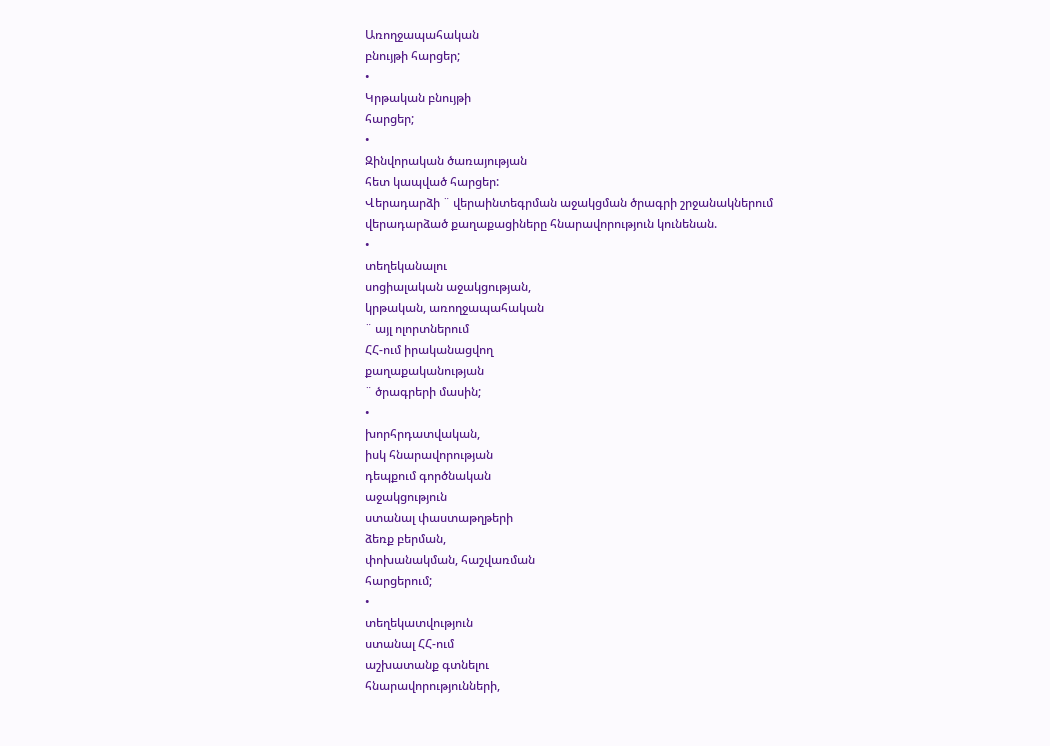Առողջապահական
բնույթի հարցեր;
•
Կրթական բնույթի
հարցեր;
•
Զինվորական ծառայության
հետ կապված հարցեր:
Վերադարձի ¨ վերաինտեգրման աջակցման ծրագրի շրջանակներում վերադարձած քաղաքացիները հնարավորություն կունենան.
•
տեղեկանալու
սոցիալական աջակցության,
կրթական, առողջապահական
¨ այլ ոլորտներում
ՀՀ-ում իրականացվող
քաղաքականության
¨ ծրագրերի մասին;
•
խորհրդատվական,
իսկ հնարավորության
դեպքում գործնական
աջակցություն
ստանալ փաստաթղթերի
ձեռք բերման,
փոխանակման, հաշվառման
հարցերում;
•
տեղեկատվություն
ստանալ ՀՀ-ում
աշխատանք գտնելու
հնարավորությունների,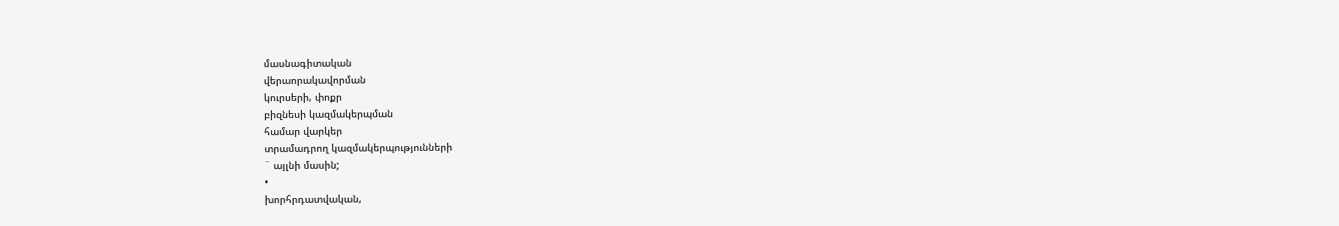մասնագիտական
վերաորակավորման
կուրսերի, փոքր
բիզնեսի կազմակերպման
համար վարկեր
տրամադրող կազմակերպությունների
¨ այլնի մասին;
•
խորհրդատվական,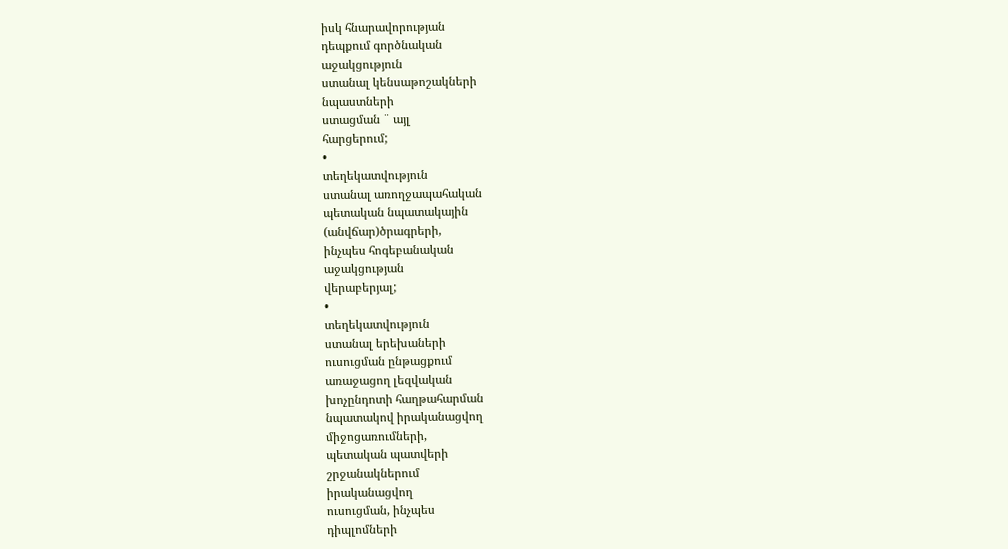իսկ հնարավորության
դեպքում գործնական
աջակցություն
ստանալ կենսաթոշակների
նպաստների
ստացման ¨ այլ
հարցերում;
•
տեղեկատվություն
ստանալ առողջապահական
պետական նպատակային
(անվճար)ծրագրերի,
ինչպես հոգեբանական
աջակցության
վերաբերյալ;
•
տեղեկատվություն
ստանալ երեխաների
ուսուցման ընթացքում
առաջացող լեզվական
խոչընդոտի հաղթահարման
նպատակով իրականացվող
միջոցառումների,
պետական պատվերի
շրջանակներում
իրականացվող
ուսուցման, ինչպես
դիպլոմների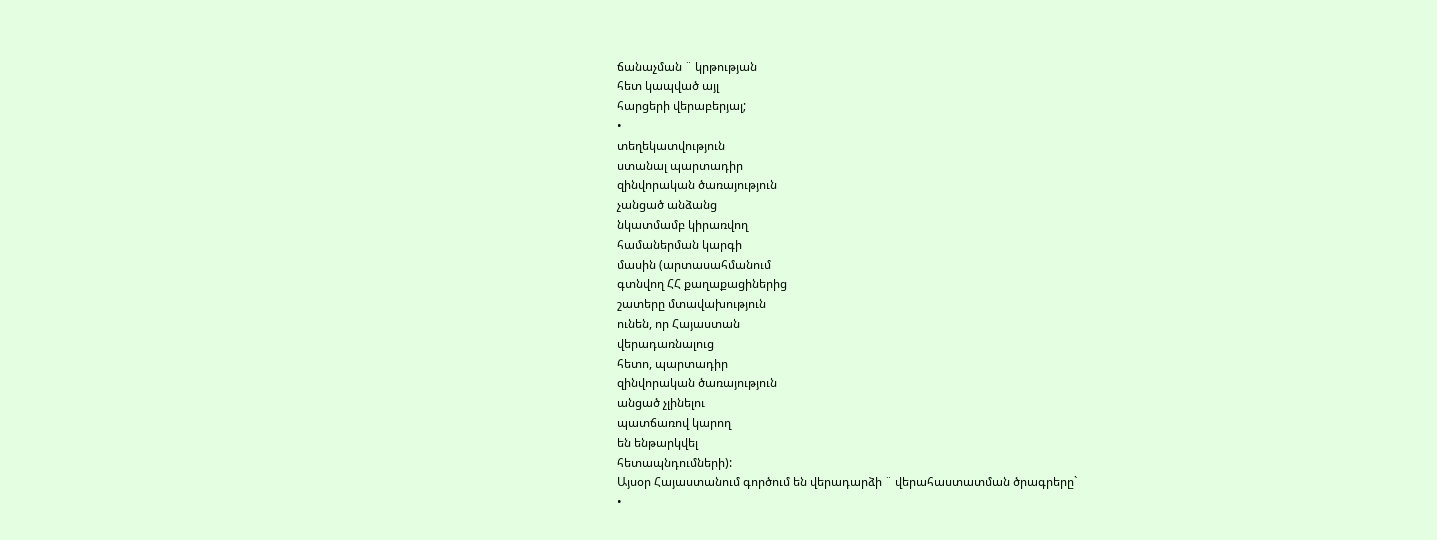ճանաչման ¨ կրթության
հետ կապված այլ
հարցերի վերաբերյալ;
•
տեղեկատվություն
ստանալ պարտադիր
զինվորական ծառայություն
չանցած անձանց
նկատմամբ կիրառվող
համաներման կարգի
մասին (արտասահմանում
գտնվող ՀՀ քաղաքացիներից
շատերը մտավախություն
ունեն, որ Հայաստան
վերադառնալուց
հետո, պարտադիր
զինվորական ծառայություն
անցած չլինելու
պատճառով կարող
են ենթարկվել
հետապնդումների):
Այսօր Հայաստանում գործում են վերադարձի ¨ վերահաստատման ծրագրերը`
•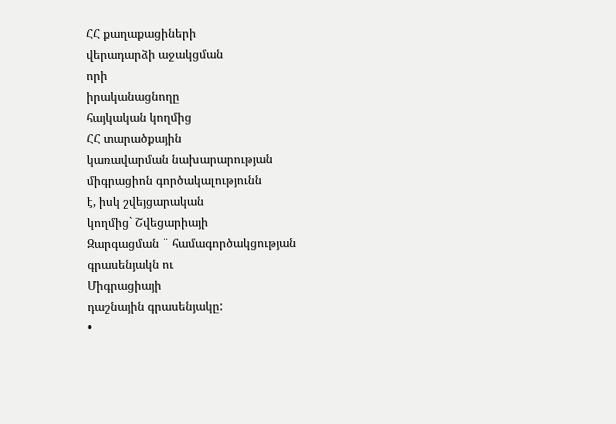ՀՀ քաղաքացիների
վերադարձի աջակցման
որի
իրականացնողը
հայկական կողմից
ՀՀ տարածքային
կառավարման նախարարության
միգրացիոն գործակալությունն
է, իսկ շվեյցարական
կողմից` Շվեցարիայի
Զարգացման ¨ համագործակցության
գրասենյակն ու
Միգրացիայի
դաշնային գրասենյակը:
•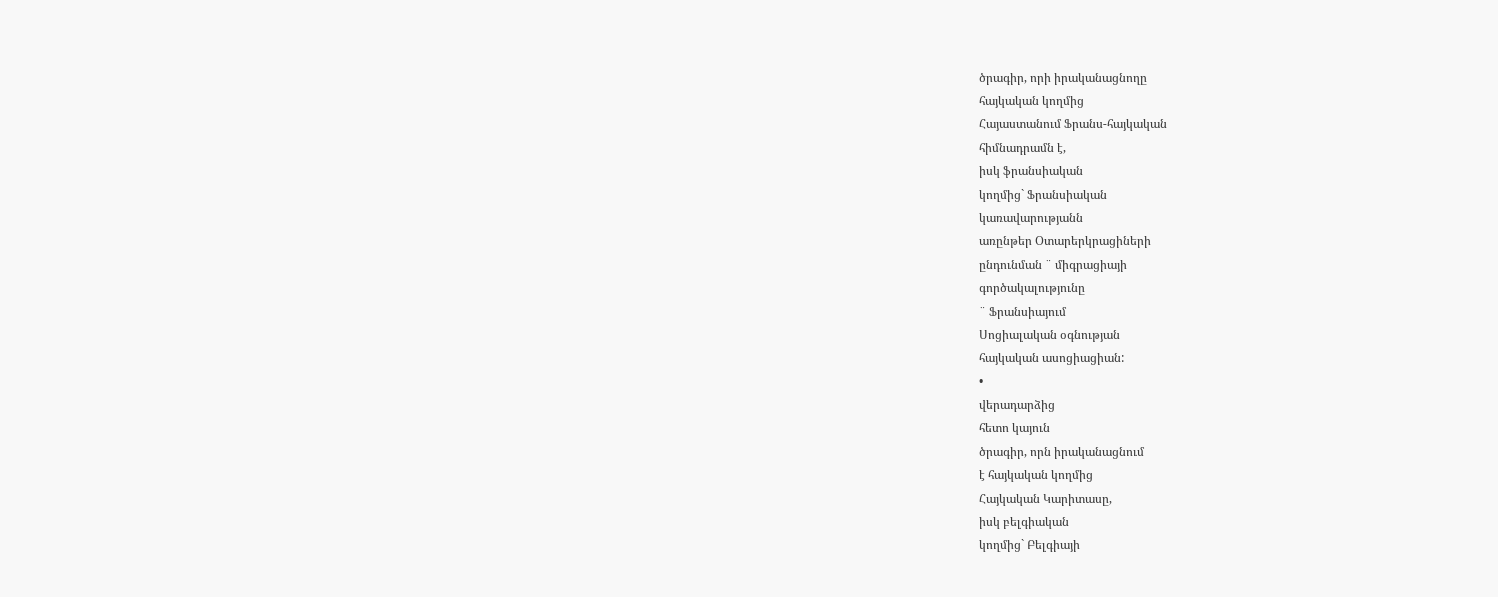ծրագիր, որի իրականացնողը
հայկական կողմից
Հայաստանում Ֆրանս-հայկական
հիմնադրամն է,
իսկ ֆրանսիական
կողմից` Ֆրանսիական
կառավարությանն
առընթեր Օտարերկրացիների
ընդունման ¨ միգրացիայի
գործակալությունը
¨ Ֆրանսիայում
Սոցիալական օգնության
հայկական ասոցիացիան:
•
վերադարձից
հետո կայուն
ծրագիր, որն իրականացնում
է հայկական կողմից
Հայկական Կարիտասը,
իսկ բելգիական
կողմից` Բելգիայի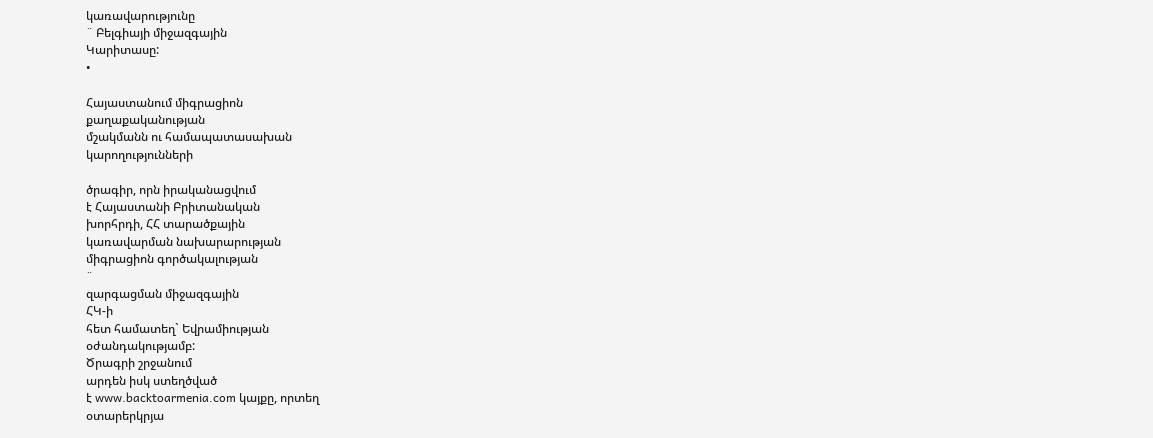կառավարությունը
¨ Բելգիայի միջազգային
Կարիտասը:
•

Հայաստանում միգրացիոն
քաղաքականության
մշակմանն ու համապատասախան
կարողությունների

ծրագիր, որն իրականացվում
է Հայաստանի Բրիտանական
խորհրդի, ՀՀ տարածքային
կառավարման նախարարության
միգրացիոն գործակալության
¨
զարգացման միջազգային
ՀԿ-ի
հետ համատեղ` Եվրամիության
օժանդակությամբ:
Ծրագրի շրջանում
արդեն իսկ ստեղծված
է www.backtoarmenia.com կայքը, որտեղ
օտարերկրյա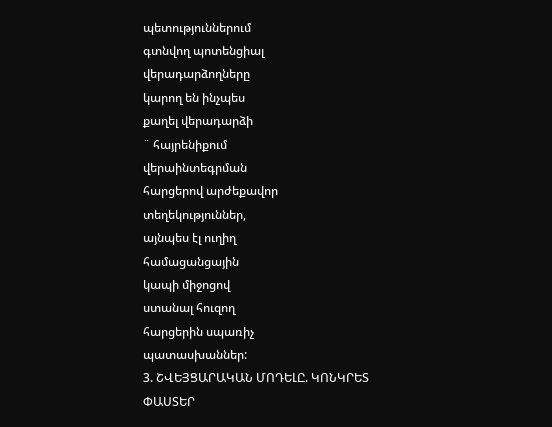պետություններում
գտնվող պոտենցիալ
վերադարձողները
կարող են ինչպես
քաղել վերադարձի
¨ հայրենիքում
վերաինտեգրման
հարցերով արժեքավոր
տեղեկություններ,
այնպես էլ ուղիղ
համացանցային
կապի միջոցով
ստանալ հուզող
հարցերին սպառիչ
պատասխաններ:
3. ՇՎԵՅՑԱՐԱԿԱՆ ՄՈԴԵԼԸ. ԿՈՆԿՐԵՏ ՓԱՍՏԵՐ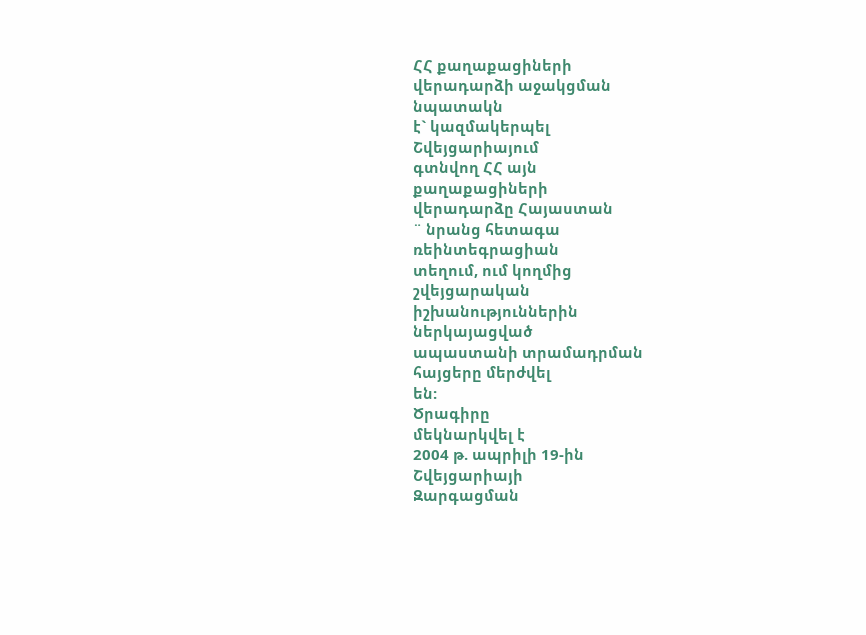ՀՀ քաղաքացիների
վերադարձի աջակցման
նպատակն
է` կազմակերպել
Շվեյցարիայում
գտնվող ՀՀ այն
քաղաքացիների
վերադարձը Հայաստան
¨ նրանց հետագա
ռեինտեգրացիան
տեղում, ում կողմից
շվեյցարական
իշխանություններին
ներկայացված
ապաստանի տրամադրման
հայցերը մերժվել
են:
Ծրագիրը
մեկնարկվել է
2004 թ. ապրիլի 19-ին
Շվեյցարիայի
Զարգացման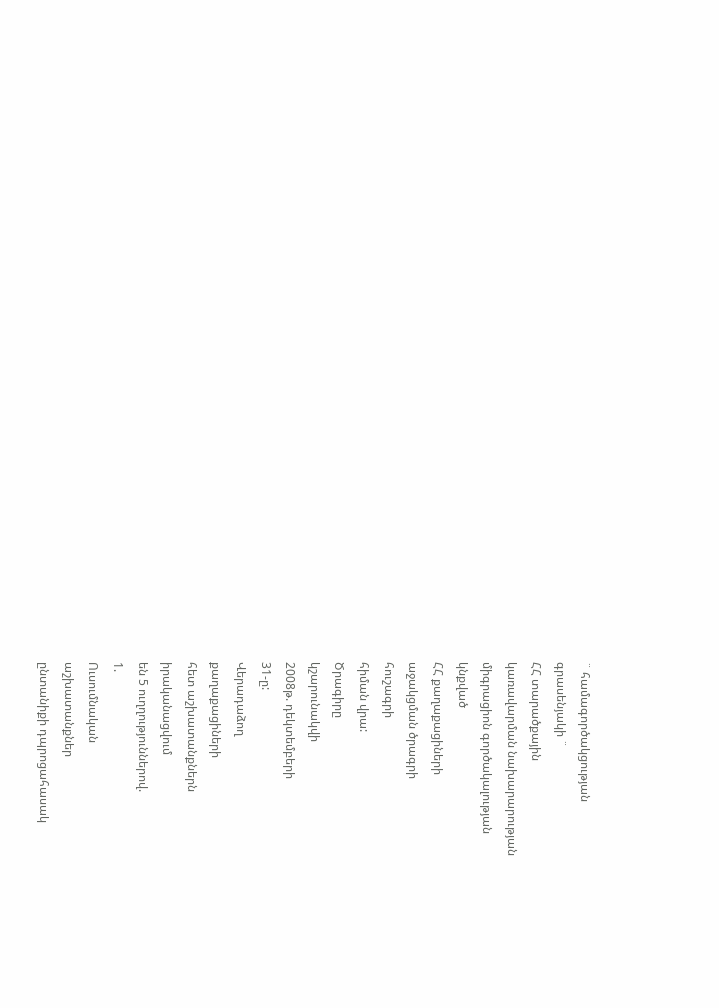¨ համագործակցության
գրասենյակի ¨
ՀՀ տարածքային
կառավարման նախարարության
միգրացիոն գործակալության
կնքված
ՀՀ քաղաքացիների
աջակցման ծրագրի
հուշագրի
հիման վրա:
Ծրագիրը
կշարունակվի
2008թ. դեկտեմբերի
31-ը:
Վերադաձող
քաղաքացիների
հետ աշխատանքներն
իրականացվում
են 5 ուղղություններով.
1.
Ուսումնական
աշխատանքներ
ընտանիքի դպրոցահասակ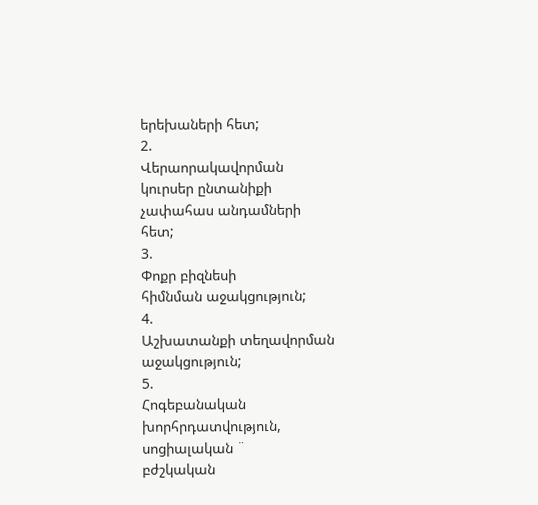երեխաների հետ;
2.
Վերաորակավորման
կուրսեր ընտանիքի
չափահաս անդամների
հետ;
3.
Փոքր բիզնեսի
հիմնման աջակցություն;
4.
Աշխատանքի տեղավորման
աջակցություն;
5.
Հոգեբանական
խորհրդատվություն,
սոցիալական ¨
բժշկական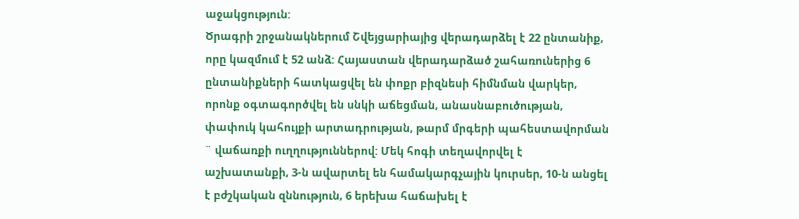աջակցություն:
Ծրագրի շրջանակներում Շվեյցարիայից վերադարձել է 22 ընտանիք, որը կազմում է 52 անձ: Հայաստան վերադարձած շահառուներից 6 ընտանիքների հատկացվել են փոքր բիզնեսի հիմնման վարկեր, որոնք օգտագործվել են սնկի աճեցման, անասնաբուծության, փափուկ կահույքի արտադրության, թարմ մրգերի պահեստավորման ¨ վաճառքի ուղղություններով: Մեկ հոգի տեղավորվել է աշխատանքի, 3-ն ավարտել են համակարգչային կուրսեր, 10-ն անցել է բժշկական զննություն, 6 երեխա հաճախել է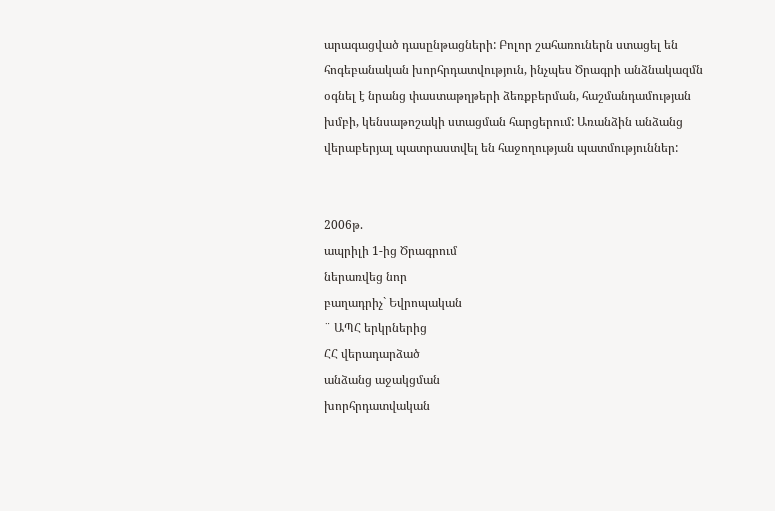արագացված դասընթացների: Բոլոր շահառուներն ստացել են հոգեբանական խորհրդատվություն, ինչպես Ծրագրի անձնակազմն օգնել է նրանց փաստաթղթերի ձեռքբերման, հաշմանդամության խմբի, կենսաթոշակի ստացման հարցերում: Առանձին անձանց վերաբերյալ պատրաստվել են հաջողության պատմություններ:


2006թ.
ապրիլի 1-ից Ծրագրում
ներառվեց նոր
բաղադրիչ` Եվրոպական
¨ ԱՊՀ երկրներից
ՀՀ վերադարձած
անձանց աջակցման
խորհրդատվական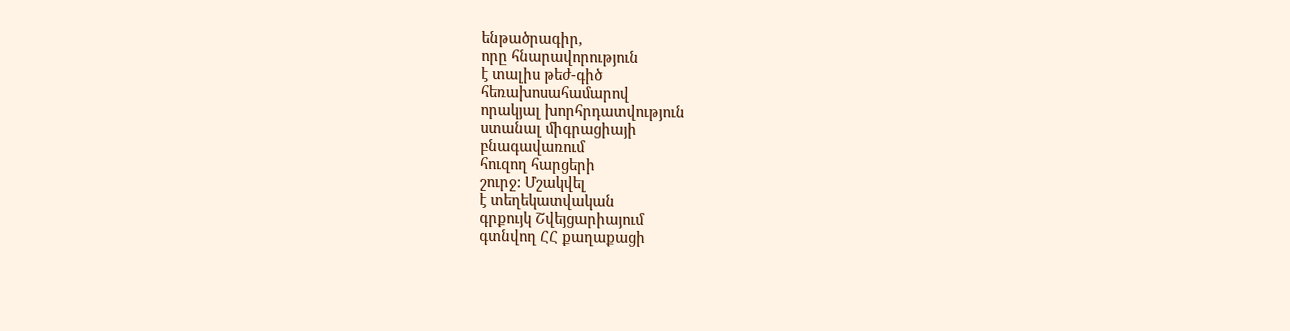ենթածրագիր,
որը հնարավորություն
է տալիս թեժ-գիծ
հեռախոսահամարով
որակյալ խորհրդատվություն
ստանալ միգրացիայի
բնագավառում
հուզող հարցերի
շուրջ: Մշակվել
է տեղեկատվական
գրքույկ Շվեյցարիայում
գտնվող ՀՀ քաղաքացի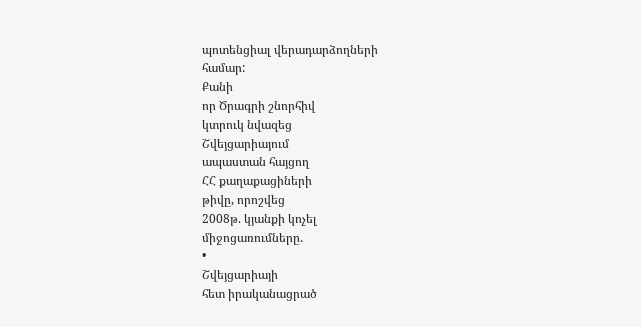պոտենցիալ վերադարձողների
համար:
Քանի
որ Ծրագրի շնորհիվ
կտրուկ նվազեց
Շվեյցարիայում
ապաստան հայցող
ՀՀ քաղաքացիների
թիվը, որոշվեց
2008թ. կյանքի կոչել
միջոցառումները.
•
Շվեյցարիայի
հետ իրականացրած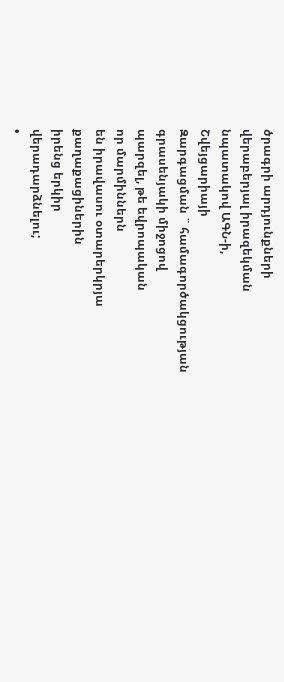ծրագրի արդյունքների
վերաբերյալ իրազեկման
նպատակով ԱԳՆ-ի,
Շվեյցարիայի
Զարգացման ¨ համագործակցության
գրասենյակի միջոցով
պարզել, թե եվրոպական
որ մարմիններն
են իրավասու օտարերկրյա
քաղաքացիներին
իրենց երկիր
վերադարձնելու;
•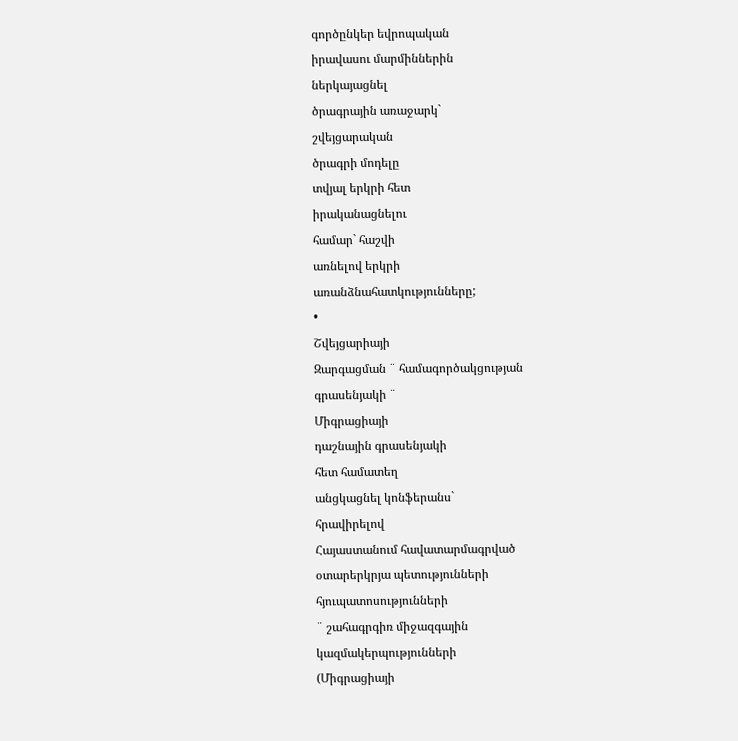գործընկեր եվրոպական
իրավասու մարմիններին
ներկայացնել
ծրագրային առաջարկ`
շվեյցարական
ծրագրի մոդելը
տվյալ երկրի հետ
իրականացնելու
համար` հաշվի
առնելով երկրի
առանձնահատկությունները;
•
Շվեյցարիայի
Զարգացման ¨ համագործակցության
գրասենյակի ¨
Միգրացիայի
դաշնային գրասենյակի
հետ համատեղ
անցկացնել կոնֆերանս`
հրավիրելով
Հայաստանում հավատարմագրված
օտարերկրյա պետությունների
հյուպատոսությունների
¨ շահագրգիռ միջազգային
կազմակերպությունների
(Միգրացիայի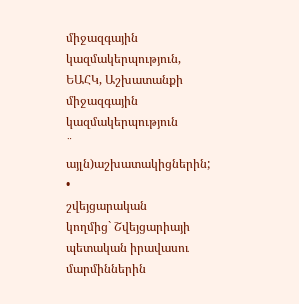միջազգային
կազմակերպություն,
ԵԱՀԿ, Աշխատանքի
միջազգային
կազմակերպություն
¨ այլն)աշխատակիցներին;
•
շվեյցարական
կողմից` Շվեյցարիայի
պետական իրավասու
մարմիններին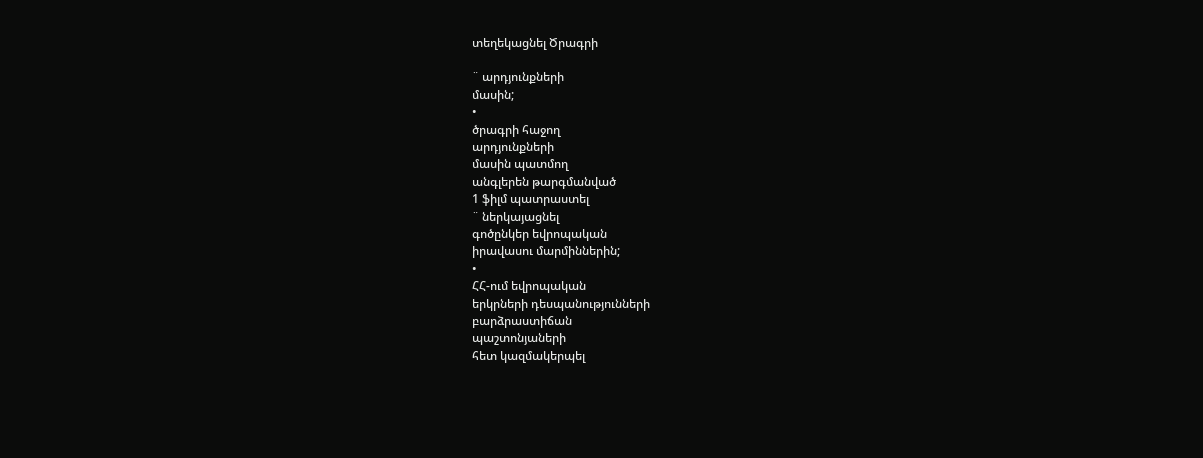տեղեկացնել Ծրագրի

¨ արդյունքների
մասին;
•
ծրագրի հաջող
արդյունքների
մասին պատմող
անգլերեն թարգմանված
1 ֆիլմ պատրաստել
¨ ներկայացնել
գոծընկեր եվրոպական
իրավասու մարմիններին;
•
ՀՀ-ում եվրոպական
երկրների դեսպանությունների
բարձրաստիճան
պաշտոնյաների
հետ կազմակերպել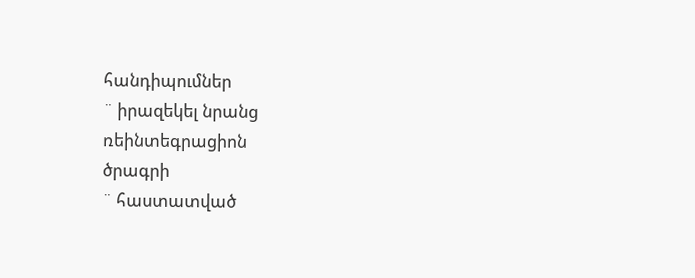հանդիպումներ
¨ իրազեկել նրանց
ռեինտեգրացիոն
ծրագրի
¨ հաստատված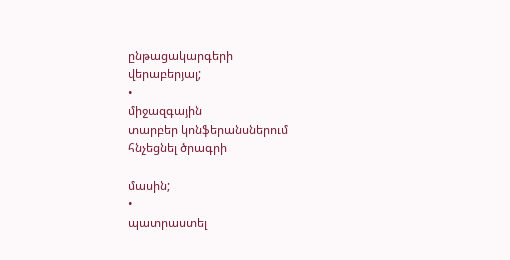ընթացակարգերի
վերաբերյալ;
•
միջազգային
տարբեր կոնֆերանսներում
հնչեցնել ծրագրի

մասին;
•
պատրաստել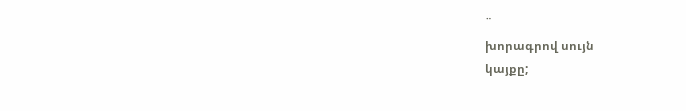¨
խորագրով սույն
կայքը;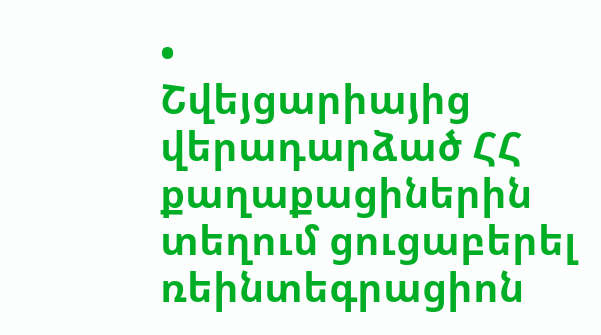•
Շվեյցարիայից
վերադարձած ՀՀ
քաղաքացիներին
տեղում ցուցաբերել
ռեինտեգրացիոն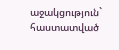աջակցություն`
հաստատված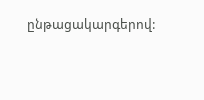ընթացակարգերով: